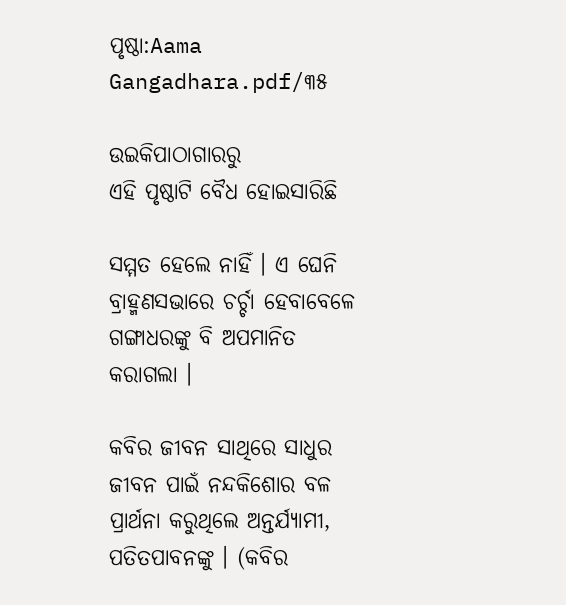ପୃଷ୍ଠା:Aama Gangadhara.pdf/୩୫

ଉଇକିପାଠାଗାର‌ରୁ
ଏହି ପୃଷ୍ଠାଟି ବୈଧ ହୋଇସାରିଛି

ସମ୍ମତ ହେଲେ ନାହିଁ । ଏ ଘେନି ବ୍ରାହ୍ମଣସଭାରେ ଚର୍ଚ୍ଚା ହେବାବେଳେ ଗଙ୍ଗାଧରଙ୍କୁ ବି ଅପମାନିତ କରାଗଲା ।

କବିର ଜୀବନ ସାଥିରେ ସାଧୁର ଜୀବନ ପାଇଁ ନନ୍ଦକିଶୋର ବଳ ପ୍ରାର୍ଥନା କରୁଥିଲେ ଅନ୍ତର୍ଯ୍ୟାମୀ, ପତିତପାବନଙ୍କୁ । (କବିର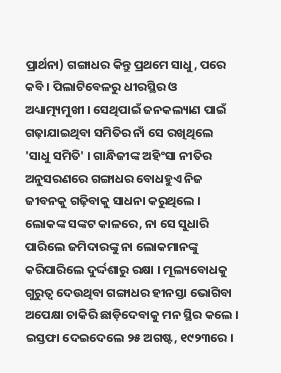ପ୍ରାର୍ଥନା) ଗଙ୍ଗାଧର କିନ୍ତୁ ପ୍ରଥମେ ସାଧୁ, ପରେ କବି । ପିଲାଟିବେଳରୁ ଧୀରସ୍ଥିର ଓ ଅଧ୍ୟାତ୍ମ୍ୟମୁଖୀ । ସେଥିପାଇଁ ଜନକଲ୍ୟାଣ ପାଇଁ ଗଢ଼ାଯାଇଥିବା ସମିତିର ନାଁ ସେ ରଖିଥିଲେ 'ସାଧୁ ସମିତି' । ଗାନ୍ଧିଜୀଙ୍କ ଅହିଂସା ନୀତିର ଅନୁସରଣରେ ଗଙ୍ଗାଧର ବୋଧହୁଏ ନିଜ ଜୀବନକୁ ଗଢ଼ିବାକୁ ସାଧନା କରୁଥିଲେ । ଲୋକଙ୍କ ସଙ୍କଟ କାଳରେ, ନା ସେ ସୁଧାରି ପାରିଲେ ଜମିଦାରଙ୍କୁ ନା ଲୋକମାନଙ୍କୁ କରିପାରିଲେ ଦୁର୍ଦ୍ଦଶାରୁ ରକ୍ଷା । ମୂଲ୍ୟବୋଧକୁ ଗୁରୁତ୍ୱ ଦେଉଥିବା ଗଙ୍ଗାଧର ହୀନସ୍ତା ଭୋଗିବା ଅପେକ୍ଷା ଚାକିରି ଛାଡ଼ିଦେବାକୁ ମନ ସ୍ଥିର କଲେ । ଇସ୍ତଫା ଦେଇଦେଲେ ୨୫ ଅଗଷ୍ଟ, ୧୯୨୩ରେ ।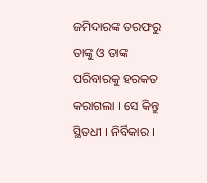ଜମିଦାରଙ୍କ ତରଫରୁ ତାଙ୍କୁ ଓ ତାଙ୍କ ପରିବାରକୁ ହରକତ କରାଗଲା । ସେ କିନ୍ତୁ ସ୍ଥିତଧୀ । ନିର୍ବିକାର ।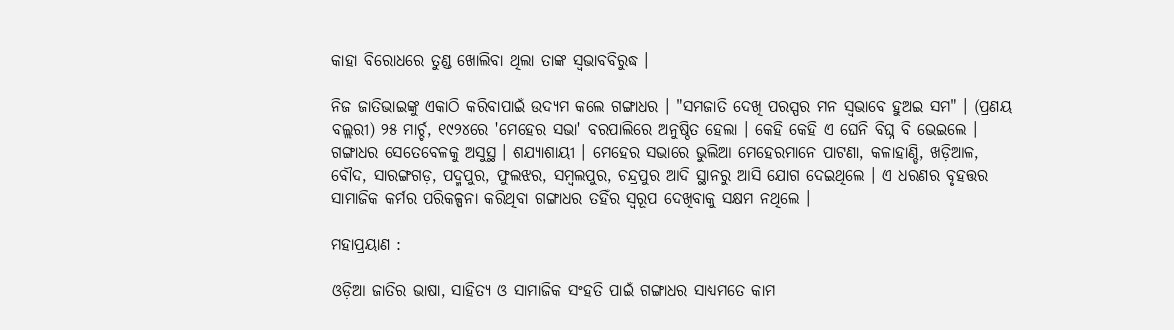କାହା ବିରୋଧରେ ତୁଣ୍ଡ ଖୋଲିବା ଥିଲା ତାଙ୍କ ସ୍ୱଭାବବିରୁଦ୍ଧ ।

ନିଜ ଜାତିଭାଇଙ୍କୁ ଏକାଠି କରିବାପାଇଁ ଉଦ୍ୟମ କଲେ ଗଙ୍ଗାଧର । "ସମଜାତି ଦେଖି ପରସ୍ପର ମନ ସ୍ୱଭାବେ ହୁଅଇ ସମ" । (ପ୍ରଣୟ ବଲ୍ଲରୀ) ୨୫ ମାର୍ଚ୍ଚ, ୧୯୨୪ରେ 'ମେହେର ସଭା' ବରପାଲିରେ ଅନୁଷ୍ଠିତ ହେଲା । କେହି କେହି ଏ ଘେନି ବିଘ୍ନ ବି ଭେଇଲେ । ଗଙ୍ଗାଧର ସେତେବେଳକୁ ଅସୁସ୍ଥ । ଶଯ୍ୟାଶାୟୀ । ମେହେର ସଭାରେ ଭୁଲିଆ ମେହେରମାନେ ପାଟଣା, କଳାହାଣ୍ଡି, ଖଡ଼ିଆଳ, ବୌଦ, ସାରଙ୍ଗଗଡ଼, ପଦ୍ମପୁର, ଫୁଲଝର, ସମ୍ବଲପୁର, ଚନ୍ଦ୍ରପୁର ଆଦି ସ୍ଥାନରୁ ଆସି ଯୋଗ ଦେଇଥିଲେ । ଏ ଧରଣର ବୃହତ୍ତର ସାମାଜିକ କର୍ମର ପରିକଳ୍ପନା କରିଥିବା ଗଙ୍ଗାଧର ତହିଁର ସ୍ୱରୂପ ଦେଖିବାକୁ ସକ୍ଷମ ନଥିଲେ ।

ମହାପ୍ରୟାଣ :

ଓଡ଼ିଆ ଜାତିର ଭାଷା, ସାହିତ୍ୟ ଓ ସାମାଜିକ ସଂହତି ପାଇଁ ଗଙ୍ଗାଧର ସାଧ୍ୟମତେ କାମ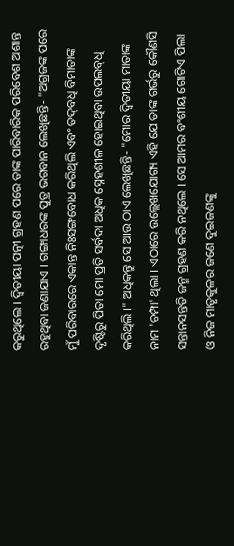କରୁଥିଲେ । ଦ୍ୱିତୀୟା ପତ୍ନୀ ଗ୍ରହଣ ପରେ ତାଙ୍କ ପାରିବାରିକ ପରିବେଶ ଅଶାନ୍ତ ରହୁଥିବା ଜଣାଯାଏ । ଗଙ୍ଗାଧରଙ୍କ ପୁତ୍ର ଭଗବାନ ଲେଖିଛନ୍ତି- "ଅଗ୍ରଜଙ୍କ ପରେ ମୁଁ ପରିବାରରେ ଏକାନ୍ତ ନିଃସଙ୍ଗବୋଧ କରିଥିଲି ଏବଂ ତଦ୍‍ବଧି ବିମାତାଙ୍କ ଦୃଷ୍ଟିରୁ ପିତା ମୋ ପ୍ରତି ସର୍ବଦା ଅଧିକ ସ୍ନେହଶୀଳ ହୋଇଥିବା ଉପଲବ୍‍ଧି କରିଥିଲି ।" ଅଧିକନ୍ତୁ ସେ ଆଉ ଠାଏ ଲେଖିଛନ୍ତି- "ମୋର ଦ୍ୱିତୀୟା ମାତାଙ୍କ ନାମ 'ଚମ୍ପା' ଥିଲା । ଏଠାରେ ଉଲ୍ଲେଖଯୋଗ୍ୟ ଏହି ଯେ ତାଙ୍କ ଗର୍ଭରୁ କୌଣସି ସନ୍ତାନସନ୍ତତି ଜନ୍ମ ଗ୍ରହଣ କରି ନଥିଲେ । ସେ ଆମର ବଂଶୀୟ ଗୋଟିଏ ପିଲା ଓ ନିଜ ମାତୃକୁଳର ଜଣେ ଦୁଇଜଣଙ୍କୁ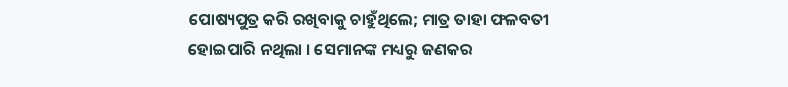ପୋଷ୍ୟପୁତ୍ର କରି ରଖିବାକୁ ଚାହୁଁଥିଲେ; ମାତ୍ର ତାହା ଫଳବତୀ ହୋଇପାରି ନଥିଲା । ସେମାନଙ୍କ ମଧ୍ୟରୁ ଜଣକର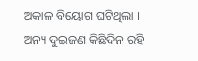ଅକାଳ ବିୟୋଗ ଘଟିଥିଲା । ଅନ୍ୟ ଦୁଇଜଣ କିଛିଦିନ ରହି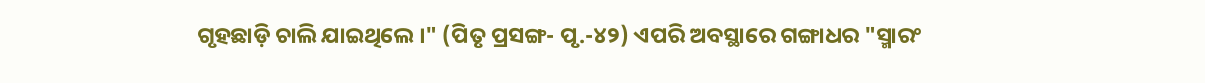ଗୃହଛାଡ଼ି ଚାଲି ଯାଇଥିଲେ ।" (ପିତୃ ପ୍ରସଙ୍ଗ- ପୃ.-୪୨) ଏପରି ଅବସ୍ଥାରେ ଗଙ୍ଗାଧର "ସ୍ମାରଂ